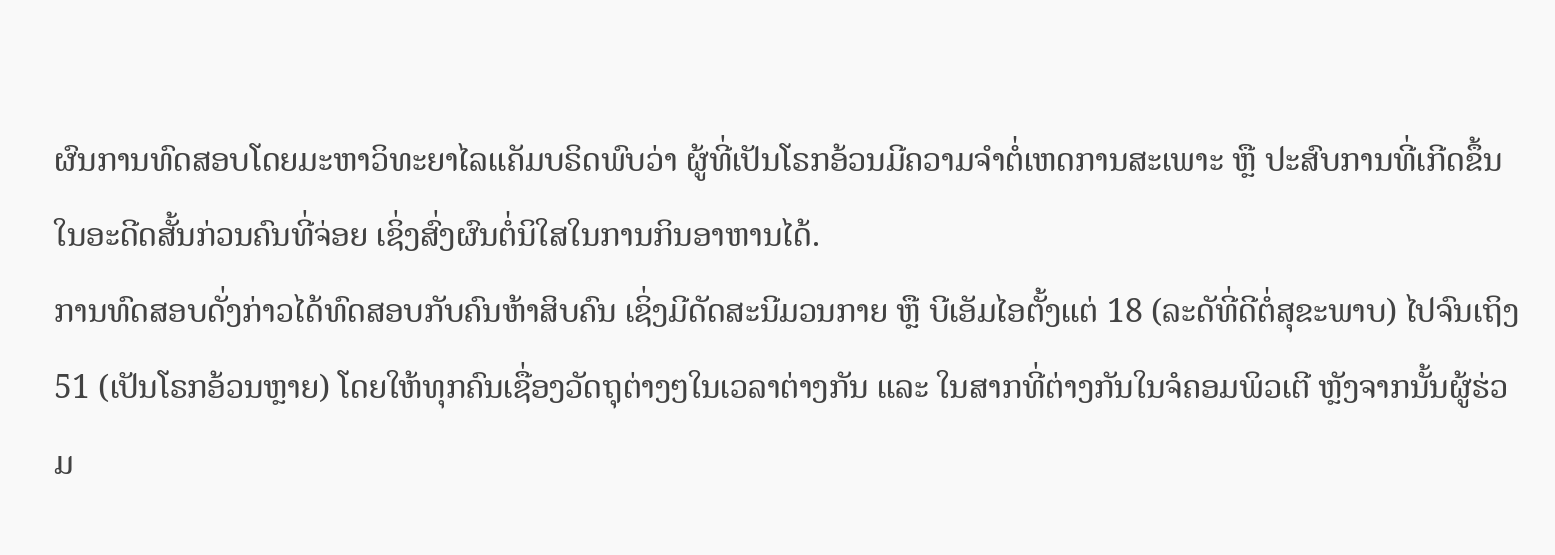ຜົນການທົດສອບໂດຍມະຫາວິທະຍາໄລແຄັມບຣິດພົບວ່າ ຜູ້ທີ່ເປັນໂຣກອ້ວນມີຄວາມຈຳຕໍ່ເຫດການສະເພາະ ຫຼື ປະສົບການທີ່ເກີດຂຶ້ນໃນອະດີດສັ້ນກ່ວນຄົນທີ່ຈ່ອຍ ເຊິ່ງສົ່ງຜົນຕໍ່ນິໃສໃນການກິນອາຫານໄດ້.
ການທົດສອບດັ່ງກ່າວໄດ້ທົດສອບກັບຄົນຫ້າສິບຄົນ ເຊິ່ງມີດັດສະນີມວນກາຍ ຫຼື ບີເອັມໄອຕັ້ງແຕ່ 18 (ລະດັທີ່ດີຕໍ່ສຸຂະພາບ) ໄປຈົນເຖິງ 51 (ເປັນໂຣກອ້ວນຫຼາຍ) ໂດຍໃຫ້ທຸກຄົນເຊື່ອງວັດຖຸຕ່າງໆໃນເວລາຕ່າງກັນ ແລະ ໃນສາກທີ່ຕ່າງກັນໃນຈໍຄອມພິວເຕີ ຫຼັງຈາກນັ້ນຜູ້ຮ່ວມ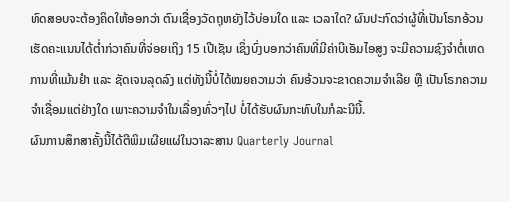ທົດສອບຈະຕ້ອງຄິດໃຫ້ອອກວ່າ ຕົນເຊື່ອງວັດຖຸຫຍັງໄວ້ບ່ອນໃດ ແລະ ເວລາໃດ? ຜົນປະກົດວ່າຜູ້ທີ່ເປັນໂຣກອ້ວນເຮັດຄະແນນໄດ້ຕ່ຳກ່ວາຄົນທີ່ຈ່ອຍເຖິງ 15 ເປີເຊັນ ເຊິ່ງບົ່ງບອກວ່າຄົນທີ່ມີຄ່າບີເອັມໄອສູງ ຈະມີຄວາມຊົງຈຳຕໍ່ເຫດການທີ່ແມ້ນຢຳ ແລະ ຊັດເຈນລຸດລົງ ແຕ່ທັງນີ້ບໍ່ໄດ້ໝຍຄວາມວ່າ ຄົນອ້ວນຈະຂາດຄວາມຈຳເລີຍ ຫຼື ເປັນໂຣກຄວາມຈຳເຊື່ອມແຕ່ຢ່າງໃດ ເພາະຄວາມຈຳໃນເລື່ອງທົ່ວໆໄປ ບໍ່ໄດ້ຮັບຜົນກະທົບໃນກໍລະນີນີ້.
ຜົນການສຶກສາຄັ້ງນີ້ໄດ້ຕີພິມເຜີຍແຜ່ໃນວາລະສານ Quarterly Journal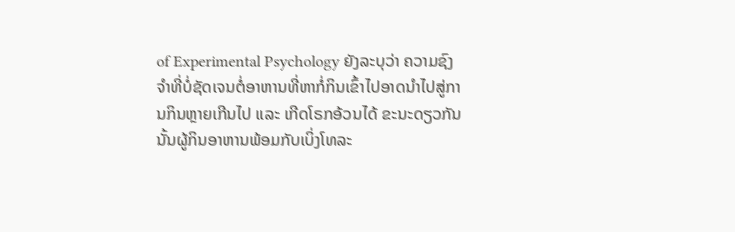of Experimental Psychology ຍັງລະບຸວ່າ ຄວາມຊົງຈຳທີ່ບໍ່ຊັດເຈນຕໍ່ອາຫານທີ່ຫາກໍ່ກິນເຂົ້າໄປອາດນຳໄປສູ່ການກິນຫຼາຍເກີນໄປ ແລະ ເກີດໂຣກອ້ວນໄດ້ ຂະນະດຽວກັນນັ້ນຜູ້ກິນອາຫານພ້ອມກັບເບິ່ງໂທລະ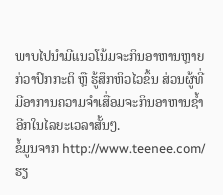ພາບໄປນຳມີແນວໂນ້ມຈະກິນອາຫານຫຼາຍກ່ວາປົກກະຕິ ຫຼື ຮູ້ສຶກຫິວໄວຂຶ້ນ ສ່ວນຜູ້ທີ່ມີອາການຄວາມຈຳເສື່ອມຈະກິນອາຫານຊ້ຳອີກໃນໄລຍະເວລາສັ້ນໆ.
ຂໍ້ມູນຈາກ http://www.teenee.com/
ຮຽ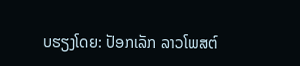ບຮຽງໂດຍ: ປັອກເລັກ ລາວໂພສຕ໌